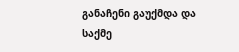განაჩენი გაუქმდა და საქმე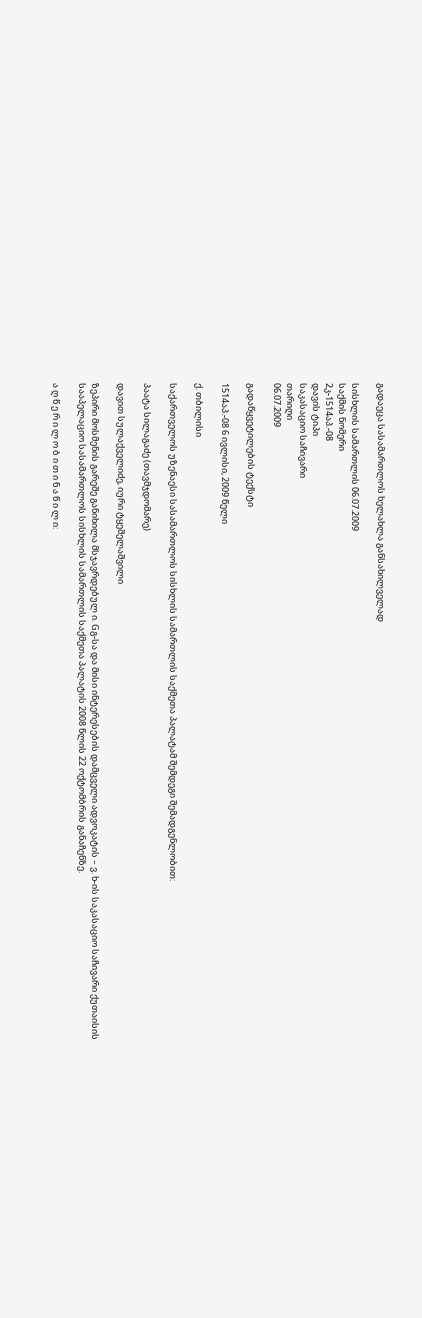გადაეცა სასამართლოს ხელახლა განსახილველად

სისხლის სამართლის 06.07.2009
საქმის ნომერი
2კ-1514აპ.-08
დავის ტიპი
საკასაციო საჩივარი
თარიღი
06.07.2009

გადაწყვეტილების ტექსტი

1514აპ.-08 6 ივლისი, 2009 წელი

ქ. თბილისი

საქართველოს უზენაესი სასამართლოს სისხლის სამართლის საქმეთა პალატამ შემდეგი შემადგენლობით:

პაატა სილაგაძე (თავმჯდომარე)

დავით სულაქველიძე, იური ტყეშელაშვილი

ზეპირი მოსმენის გარეშე განიხილა მსჯავრდებულ ი. Gგ-სა და მისი ინტერესების დამცველი ადვოკატის – ვ. ხ-ის საკასაციო საჩივარი ქუთაისის სააპელაციო სასამართლოს სისხლის სამართლის საქმეთა პალატის 2008 წლის 22 ოქტომბრის განაჩენზე.

ა ღ წ ე რ ი ლ ო ბ ი თ ი ნ ა წ ი ლ ი: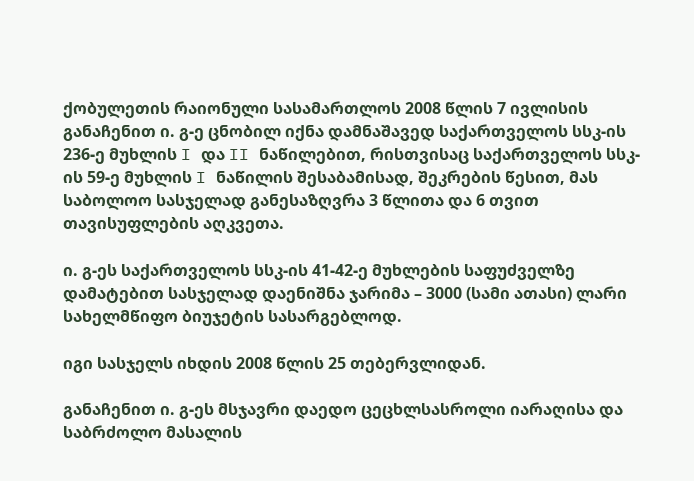ქობულეთის რაიონული სასამართლოს 2008 წლის 7 ივლისის განაჩენით ი. გ-ე ცნობილ იქნა დამნაშავედ საქართველოს სსკ-ის 236-ე მუხლის I და II ნაწილებით, რისთვისაც საქართველოს სსკ-ის 59-ე მუხლის I ნაწილის შესაბამისად, შეკრების წესით, მას საბოლოო სასჯელად განესაზღვრა 3 წლითა და 6 თვით თავისუფლების აღკვეთა.

ი. გ-ეს საქართველოს სსკ-ის 41-42-ე მუხლების საფუძველზე დამატებით სასჯელად დაენიშნა ჯარიმა – 3000 (სამი ათასი) ლარი სახელმწიფო ბიუჯეტის სასარგებლოდ.

იგი სასჯელს იხდის 2008 წლის 25 თებერვლიდან.

განაჩენით ი. გ-ეს მსჯავრი დაედო ცეცხლსასროლი იარაღისა და საბრძოლო მასალის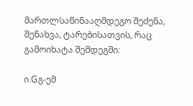მართლსაწინააღმდეგო შეძენა, შენახვა, ტარებისათვის, რაც გამოიხატა შემდეგში:

ი.Gგ-ემ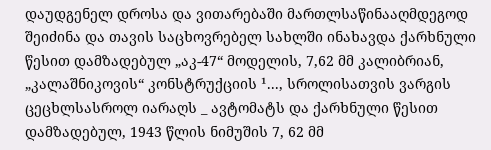დაუდგენელ დროსა და ვითარებაში მართლსაწინააღმდეგოდ შეიძინა და თავის საცხოვრებელ სახლში ინახავდა ქარხნული წესით დამზადებულ „აკ-47“ მოდელის, 7,62 მმ კალიბრიან, „კალაშნიკოვის“ კონსტრუქციის ¹..., სროლისათვის ვარგის ცეცხლსასროლ იარაღს _ ავტომატს და ქარხნული წესით დამზადებულ, 1943 წლის ნიმუშის 7, 62 მმ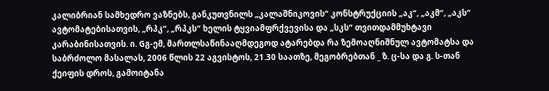კალიბრიან სამხედრო ვაზნებს, განკუთვნილს „კალაშნიკოვის“ კონსტრუქციის „აკ“, „აკმ“, „აკს“ ავტომატებისათვის, „რპკ“, „რპკს“ ხელის ტყვიამფრქვევისა და „სკს“ თვითდამმუხტავი კარაბინისათვის. ი. Gგ-ემ, მართლსაწინააღმდეგოდ ატარებდა რა ზემოაღნიშნულ ავტომატსა და საბრძოლო მასალას, 2006 წლის 22 აგვისტოს, 21.30 საათზე, მეგობრებთან _ ზ. ც-სა და გ. ს-თან ქეიფის დროს, გამოიტანა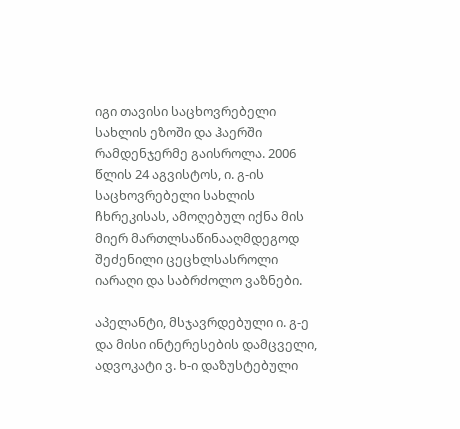იგი თავისი საცხოვრებელი სახლის ეზოში და ჰაერში რამდენჯერმე გაისროლა. 2006 წლის 24 აგვისტოს, ი. გ-ის საცხოვრებელი სახლის ჩხრეკისას, ამოღებულ იქნა მის მიერ მართლსაწინააღმდეგოდ შეძენილი ცეცხლსასროლი იარაღი და საბრძოლო ვაზნები.

აპელანტი, მსჯავრდებული ი. გ-ე და მისი ინტერესების დამცველი, ადვოკატი ვ. ხ-ი დაზუსტებული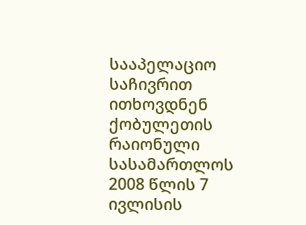სააპელაციო საჩივრით ითხოვდნენ ქობულეთის რაიონული სასამართლოს 2008 წლის 7 ივლისის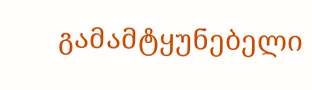გამამტყუნებელი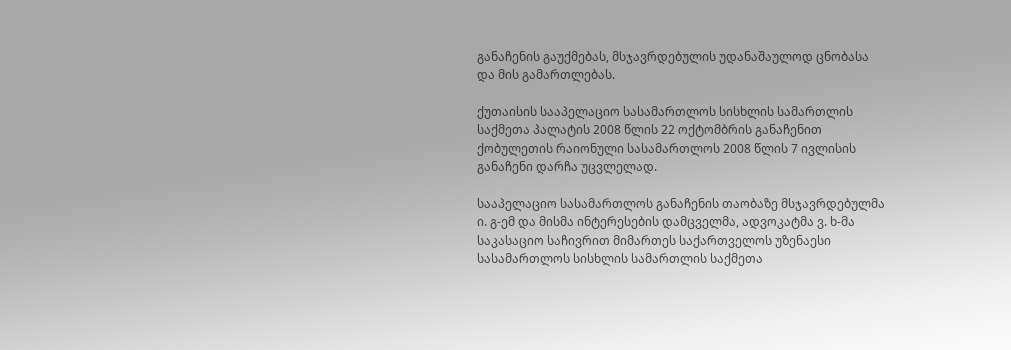განაჩენის გაუქმებას, მსჯავრდებულის უდანაშაულოდ ცნობასა და მის გამართლებას.

ქუთაისის სააპელაციო სასამართლოს სისხლის სამართლის საქმეთა პალატის 2008 წლის 22 ოქტომბრის განაჩენით ქობულეთის რაიონული სასამართლოს 2008 წლის 7 ივლისის განაჩენი დარჩა უცვლელად.

სააპელაციო სასამართლოს განაჩენის თაობაზე მსჯავრდებულმა ი. გ-ემ და მისმა ინტერესების დამცველმა, ადვოკატმა ვ. ხ-მა საკასაციო საჩივრით მიმართეს საქართველოს უზენაესი სასამართლოს სისხლის სამართლის საქმეთა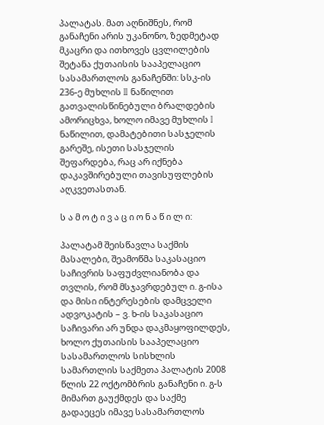პალატას. მათ აღნიშნეს, რომ განაჩენი არის უკანონო, ზედმეტად მკაცრი და ითხოვეს ცვლილების შეტანა ქუთაისის სააპელაციო სასამართლოს განაჩენში: სსკ-ის 236-ე მუხლის II ნაწილით გათვალისწინებული ბრალდების ამორიცხვა, ხოლო იმავე მუხლის I ნაწილით, დამატებითი სასჯელის გარეშე, ისეთი სასჯელის შეფარდება, რაც არ იქნება დაკავშირებული თავისუფლების აღკვეთასთან.

ს ა მ ო ტ ი ვ ა ც ი ო ნ ა წ ი ლ ი:

პალატამ შეისწავლა საქმის მასალები, შეამოწმა საკასაციო საჩივრის საფუძვლიანობა და თვლის, რომ მსჯავრდებულ ი. გ-ისა და მისი ინტერესების დამცველი ადვოკატის – ვ. ხ-ის საკასაციო საჩივარი არ უნდა დაკმაყოფილდეს, ხოლო ქუთაისის სააპელაციო სასამართლოს სისხლის სამართლის საქმეთა პალატის 2008 წლის 22 ოქტომბრის განაჩენი ი. გ-ს მიმართ გაუქმდეს და საქმე გადაეცეს იმავე სასამართლოს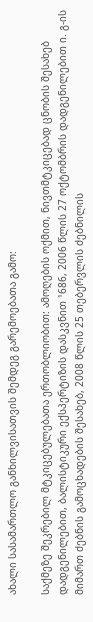ახალი სასამართლო განხილვისათვის შემდეგ გარემოებათა გამო:

საქმეზე შეკრებილ მტკიცებულებათა ერთობლიობით: ამოღების ოქმით, ნივთმტკიცებად ცნობის შესახებ დადგენილებით, ბალისტიკური ექსპერტიზის დასკვნით ¹686, 2006 წლის 27 ოქტომბრის დადგენილებით ი. გ-ის მიმართ ძებნის გამოცხადების შესახებ, 2008 წლის 25 თებერვლის ძებნილის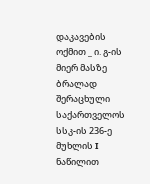დაკავების ოქმით _ ი. გ-ის მიერ მასზე ბრალად შერაცხული საქართველოს სსკ-ის 236-ე მუხლის I ნაწილით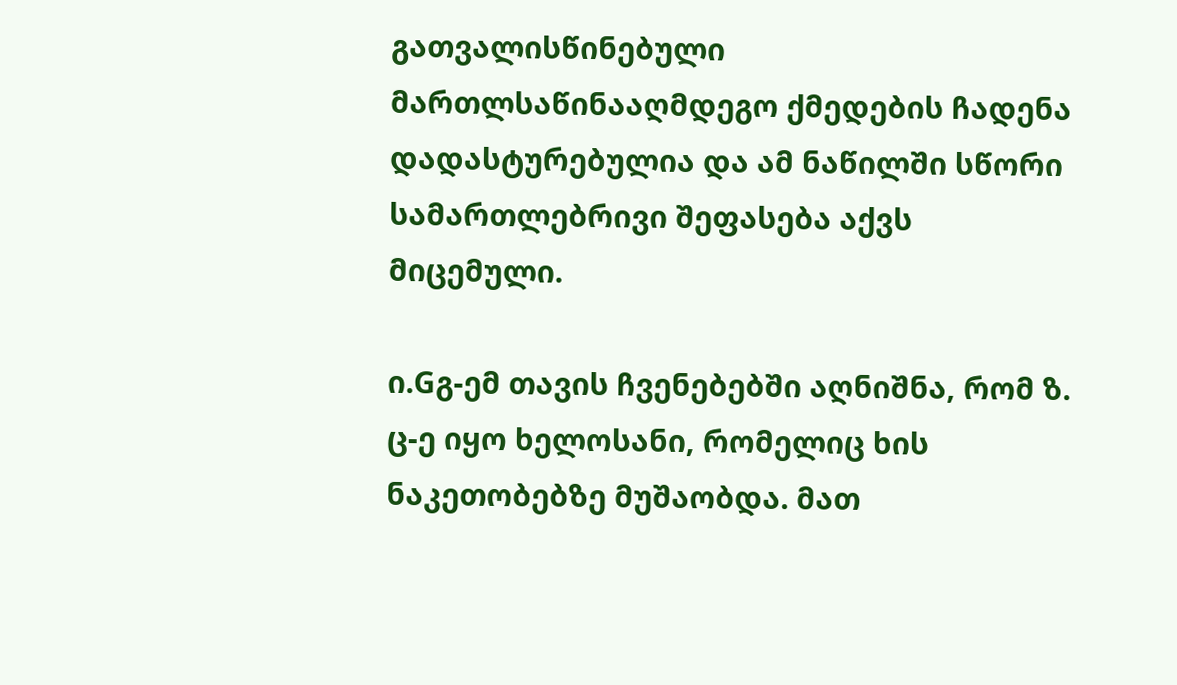გათვალისწინებული მართლსაწინააღმდეგო ქმედების ჩადენა დადასტურებულია და ამ ნაწილში სწორი სამართლებრივი შეფასება აქვს მიცემული.

ი.Gგ-ემ თავის ჩვენებებში აღნიშნა, რომ ზ. ც-ე იყო ხელოსანი, რომელიც ხის ნაკეთობებზე მუშაობდა. მათ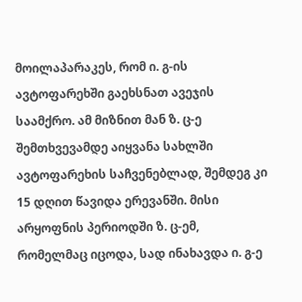მოილაპარაკეს, რომ ი. გ-ის ავტოფარეხში გაეხსნათ ავეჯის საამქრო. ამ მიზნით მან ზ. ც-ე შემთხვევამდე აიყვანა სახლში ავტოფარეხის საჩვენებლად, შემდეგ კი 15 დღით წავიდა ერევანში. მისი არყოფნის პერიოდში ზ. ც-ემ, რომელმაც იცოდა, სად ინახავდა ი. გ-ე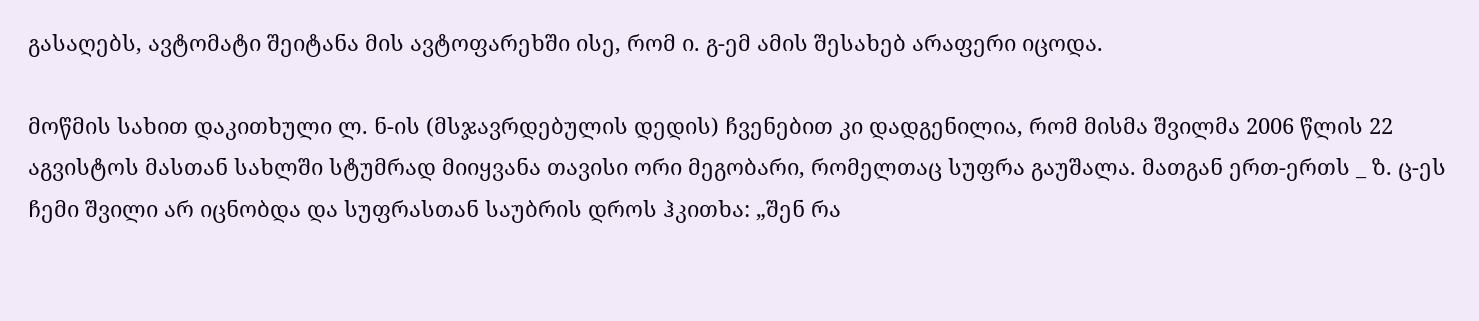გასაღებს, ავტომატი შეიტანა მის ავტოფარეხში ისე, რომ ი. გ-ემ ამის შესახებ არაფერი იცოდა.

მოწმის სახით დაკითხული ლ. ნ-ის (მსჯავრდებულის დედის) ჩვენებით კი დადგენილია, რომ მისმა შვილმა 2006 წლის 22 აგვისტოს მასთან სახლში სტუმრად მიიყვანა თავისი ორი მეგობარი, რომელთაც სუფრა გაუშალა. მათგან ერთ-ერთს _ ზ. ც-ეს ჩემი შვილი არ იცნობდა და სუფრასთან საუბრის დროს ჰკითხა: „შენ რა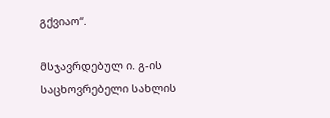გქვიაო“.

მსჯავრდებულ ი. გ-ის საცხოვრებელი სახლის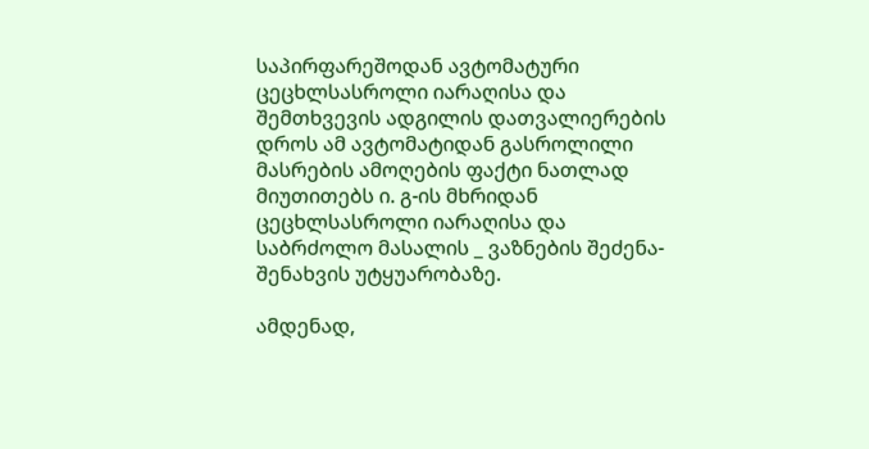საპირფარეშოდან ავტომატური ცეცხლსასროლი იარაღისა და შემთხვევის ადგილის დათვალიერების დროს ამ ავტომატიდან გასროლილი მასრების ამოღების ფაქტი ნათლად მიუთითებს ი. გ-ის მხრიდან ცეცხლსასროლი იარაღისა და საბრძოლო მასალის _ ვაზნების შეძენა-შენახვის უტყუარობაზე.

ამდენად,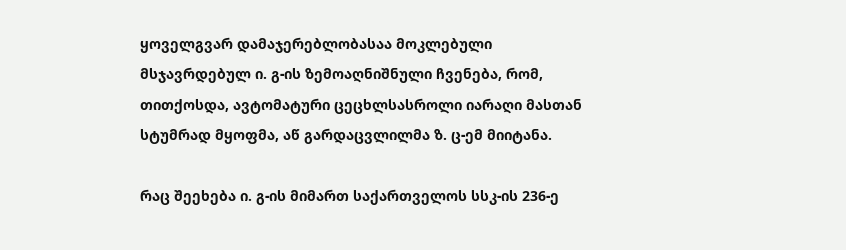ყოველგვარ დამაჯერებლობასაა მოკლებული მსჯავრდებულ ი. გ-ის ზემოაღნიშნული ჩვენება, რომ, თითქოსდა, ავტომატური ცეცხლსასროლი იარაღი მასთან სტუმრად მყოფმა, აწ გარდაცვლილმა ზ. ც-ემ მიიტანა.

რაც შეეხება ი. გ-ის მიმართ საქართველოს სსკ-ის 236-ე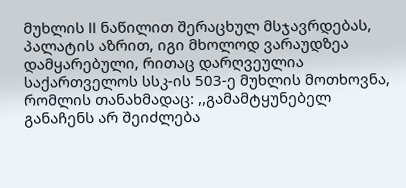მუხლის II ნაწილით შერაცხულ მსჯავრდებას, პალატის აზრით, იგი მხოლოდ ვარაუდზეა დამყარებული, რითაც დარღვეულია საქართველოს სსკ-ის 503-ე მუხლის მოთხოვნა, რომლის თანახმადაც: ,,გამამტყუნებელ განაჩენს არ შეიძლება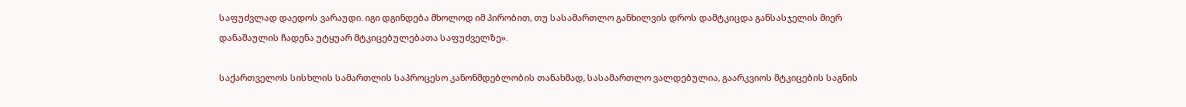საფუძვლად დაედოს ვარაუდი. იგი დგინდება მხოლოდ იმ პირობით, თუ სასამართლო განხილვის დროს დამტკიცდა განსასჯელის მიერ დანაშაულის ჩადენა უტყუარ მტკიცებულებათა საფუძველზე».

საქართველოს სისხლის სამართლის საპროცესო კანონმდებლობის თანახმად, სასამართლო ვალდებულია, გაარკვიოს მტკიცების საგნის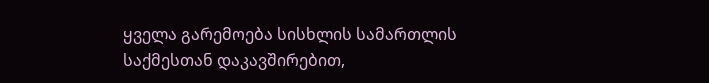ყველა გარემოება სისხლის სამართლის საქმესთან დაკავშირებით,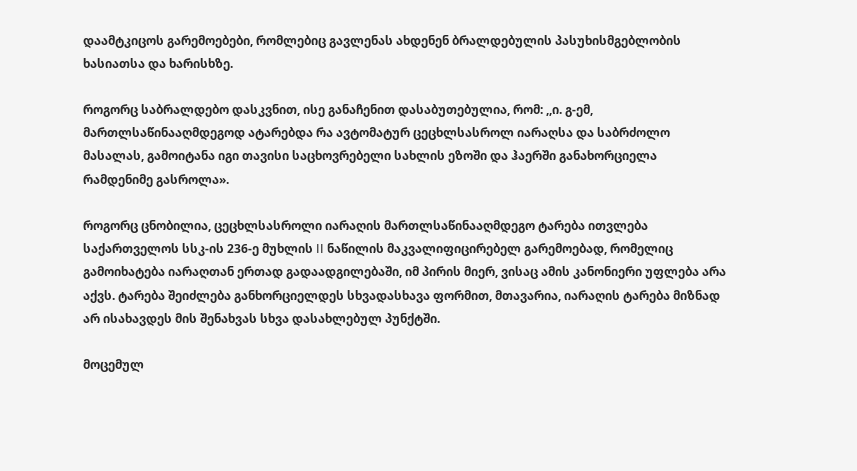დაამტკიცოს გარემოებები, რომლებიც გავლენას ახდენენ ბრალდებულის პასუხისმგებლობის ხასიათსა და ხარისხზე.

როგორც საბრალდებო დასკვნით, ისე განაჩენით დასაბუთებულია, რომ: ,,ი. გ-ემ, მართლსაწინააღმდეგოდ ატარებდა რა ავტომატურ ცეცხლსასროლ იარაღსა და საბრძოლო მასალას, გამოიტანა იგი თავისი საცხოვრებელი სახლის ეზოში და ჰაერში განახორციელა რამდენიმე გასროლა».

როგორც ცნობილია, ცეცხლსასროლი იარაღის მართლსაწინააღმდეგო ტარება ითვლება საქართველოს სსკ-ის 236-ე მუხლის II ნაწილის მაკვალიფიცირებელ გარემოებად, რომელიც გამოიხატება იარაღთან ერთად გადაადგილებაში, იმ პირის მიერ, ვისაც ამის კანონიერი უფლება არა აქვს. ტარება შეიძლება განხორციელდეს სხვადასხავა ფორმით, მთავარია, იარაღის ტარება მიზნად არ ისახავდეს მის შენახვას სხვა დასახლებულ პუნქტში.

მოცემულ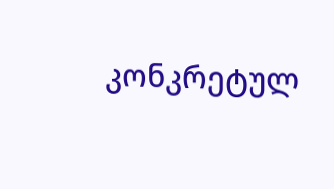კონკრეტულ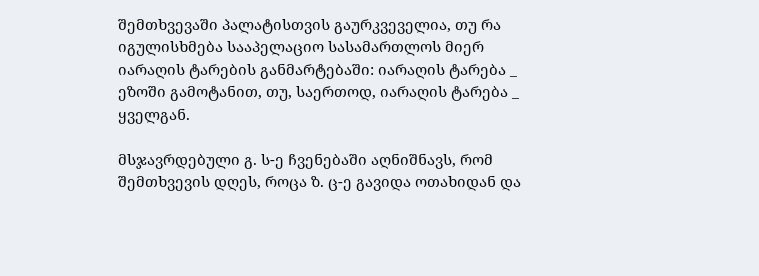შემთხვევაში პალატისთვის გაურკვეველია, თუ რა იგულისხმება სააპელაციო სასამართლოს მიერ იარაღის ტარების განმარტებაში: იარაღის ტარება _ ეზოში გამოტანით, თუ, საერთოდ, იარაღის ტარება _ ყველგან.

მსჯავრდებული გ. ს-ე ჩვენებაში აღნიშნავს, რომ შემთხვევის დღეს, როცა ზ. ც-ე გავიდა ოთახიდან და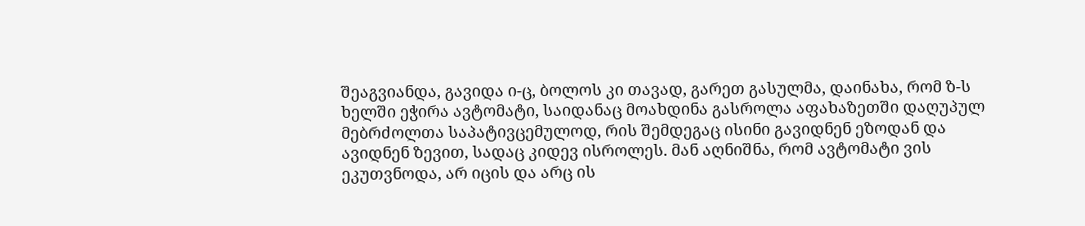შეაგვიანდა, გავიდა ი-ც, ბოლოს კი თავად, გარეთ გასულმა, დაინახა, რომ ზ-ს ხელში ეჭირა ავტომატი, საიდანაც მოახდინა გასროლა აფახაზეთში დაღუპულ მებრძოლთა საპატივცემულოდ, რის შემდეგაც ისინი გავიდნენ ეზოდან და ავიდნენ ზევით, სადაც კიდევ ისროლეს. მან აღნიშნა, რომ ავტომატი ვის ეკუთვნოდა, არ იცის და არც ის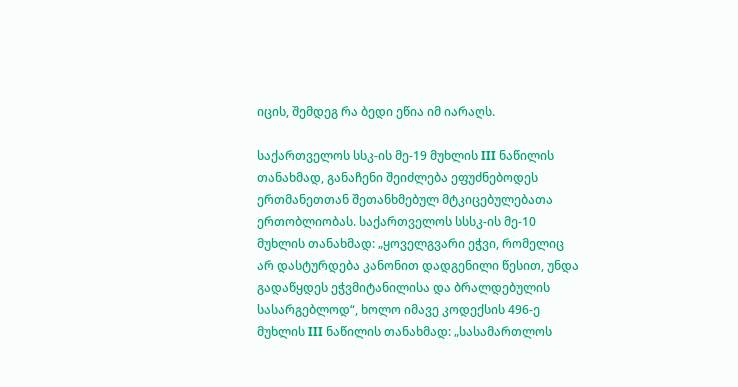იცის, შემდეგ რა ბედი ეწია იმ იარაღს.

საქართველოს სსკ-ის მე-19 მუხლის III ნაწილის თანახმად, განაჩენი შეიძლება ეფუძნებოდეს ერთმანეთთან შეთანხმებულ მტკიცებულებათა ერთობლიობას. საქართველოს სსსკ-ის მე-10 მუხლის თანახმად: „ყოველგვარი ეჭვი, რომელიც არ დასტურდება კანონით დადგენილი წესით, უნდა გადაწყდეს ეჭვმიტანილისა და ბრალდებულის სასარგებლოდ“, ხოლო იმავე კოდექსის 496-ე მუხლის III ნაწილის თანახმად: „სასამართლოს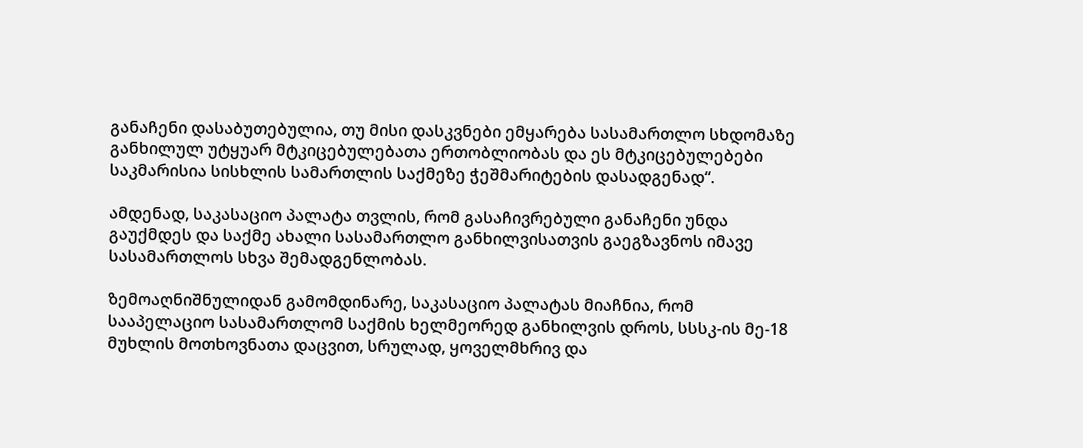განაჩენი დასაბუთებულია, თუ მისი დასკვნები ემყარება სასამართლო სხდომაზე განხილულ უტყუარ მტკიცებულებათა ერთობლიობას და ეს მტკიცებულებები საკმარისია სისხლის სამართლის საქმეზე ჭეშმარიტების დასადგენად“.

ამდენად, საკასაციო პალატა თვლის, რომ გასაჩივრებული განაჩენი უნდა გაუქმდეს და საქმე ახალი სასამართლო განხილვისათვის გაეგზავნოს იმავე სასამართლოს სხვა შემადგენლობას.

ზემოაღნიშნულიდან გამომდინარე, საკასაციო პალატას მიაჩნია, რომ სააპელაციო სასამართლომ საქმის ხელმეორედ განხილვის დროს, სსსკ-ის მე-18 მუხლის მოთხოვნათა დაცვით, სრულად, ყოველმხრივ და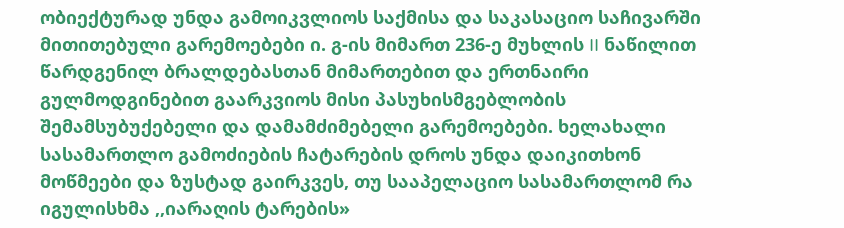ობიექტურად უნდა გამოიკვლიოს საქმისა და საკასაციო საჩივარში მითითებული გარემოებები ი. გ-ის მიმართ 236-ე მუხლის II ნაწილით წარდგენილ ბრალდებასთან მიმართებით და ერთნაირი გულმოდგინებით გაარკვიოს მისი პასუხისმგებლობის შემამსუბუქებელი და დამამძიმებელი გარემოებები. ხელახალი სასამართლო გამოძიების ჩატარების დროს უნდა დაიკითხონ მოწმეები და ზუსტად გაირკვეს, თუ სააპელაციო სასამართლომ რა იგულისხმა ,,იარაღის ტარების»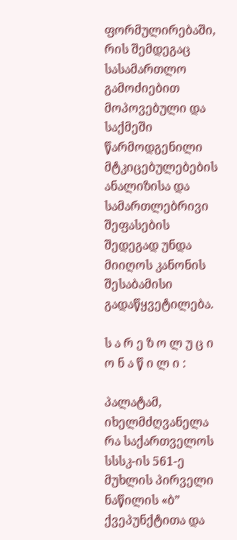ფორმულირებაში, რის შემდეგაც სასამართლო გამოძიებით მოპოვებული და საქმეში წარმოდგენილი მტკიცებულებების ანალიზისა და სამართლებრივი შეფასების შედეგად უნდა მიიღოს კანონის შესაბამისი გადაწყვეტილება.

ს ა რ ე ზ ო ლ უ ც ი ო ნ ა წ ი ლ ი :

პალატამ, იხელმძღვანელა რა საქართველოს სსსკ-ის 561-ე მუხლის პირველი ნაწილის «ბ” ქვეპუნქტითა და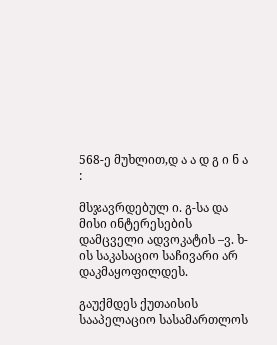568-ე მუხლით,დ ა ა დ გ ი ნ ა :

მსჯავრდებულ ი. გ-სა და მისი ინტერესების დამცველი ადვოკატის –ვ. ხ-ის საკასაციო საჩივარი არ დაკმაყოფილდეს.

გაუქმდეს ქუთაისის სააპელაციო სასამართლოს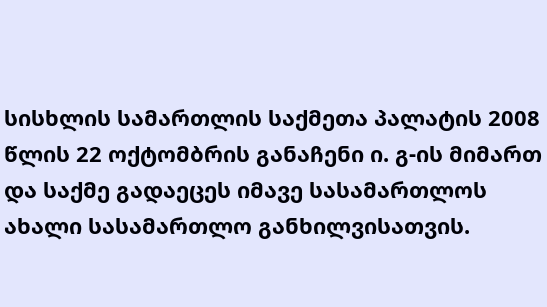სისხლის სამართლის საქმეთა პალატის 2008 წლის 22 ოქტომბრის განაჩენი ი. გ-ის მიმართ და საქმე გადაეცეს იმავე სასამართლოს ახალი სასამართლო განხილვისათვის.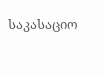საკასაციო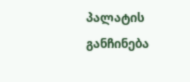პალატის განჩინება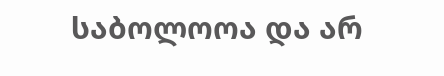საბოლოოა და არ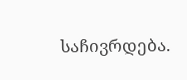საჩივრდება.